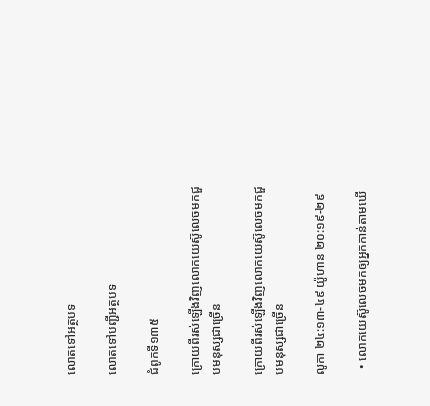លោតទៅអត្ថបទ

លោតទៅបញ្ជីអត្ថបទ

ជំពូកទី១៣៥

ក្រោយពីរស់ឡើងវិញលោកយេស៊ូលេចមកជួបមនុស្សជាច្រើន

ក្រោយពីរស់ឡើងវិញលោកយេស៊ូលេចមកជួបមនុស្សជាច្រើន

លូកា ២៤:១៣-៤៩ យ៉ូហាន ២០:១៩-២៩

  • លោកយេស៊ូលេចមកឲ្យអ្នកកាន់តាមឃើ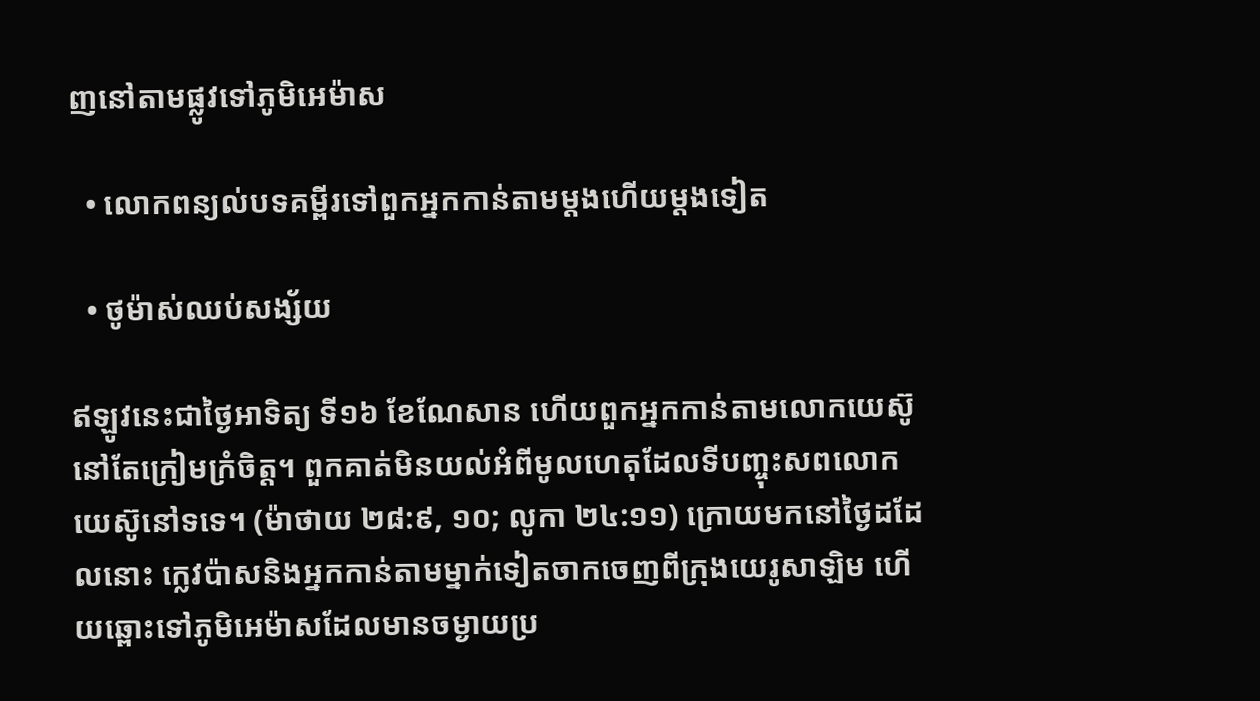ញនៅតាមផ្លូវទៅភូមិអេម៉ាស

  • លោកពន្យល់បទគម្ពីរទៅពួកអ្នកកាន់តាមម្ដងហើយម្ដងទៀត

  • ថូម៉ាស់ឈប់សង្ស័យ

ឥឡូវនេះជាថ្ងៃអាទិត្យ ទី១៦ ខែណែសាន ហើយពួកអ្នកកាន់តាមលោកយេស៊ូនៅតែក្រៀមក្រំចិត្ត។ ពួកគាត់មិនយល់អំពីមូលហេតុដែលទីបញ្ចុះសពលោកយេស៊ូនៅទទេ។ (ម៉ាថាយ ២៨:៩, ១០; លូកា ២៤:១១) ក្រោយមកនៅថ្ងៃដដែលនោះ ក្លេវប៉ាសនិងអ្នកកាន់តាមម្នាក់ទៀតចាកចេញពីក្រុងយេរូសាឡិម ហើយឆ្ពោះទៅភូមិអេម៉ាសដែលមានចម្ងាយប្រ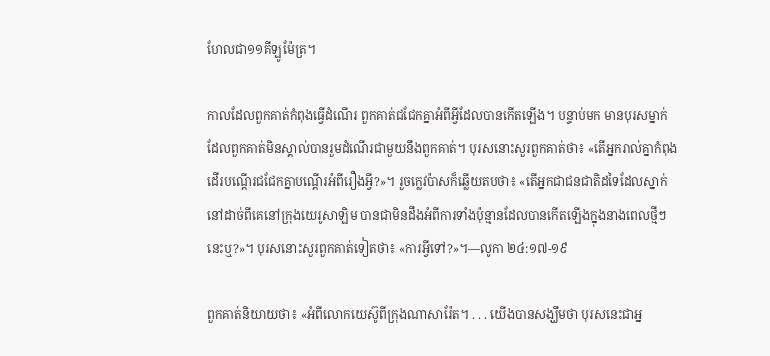ហែលជា១១គីឡូម៉ែត្រ។

កាលដែលពួកគាត់កំពុងធ្វើដំណើរ ពួកគាត់ជជែកគ្នាអំពីអ្វីដែលបានកើតឡើង។ បន្ទាប់មក មានបុរសម្នាក់ដែលពួកគាត់មិនស្គាល់បានរួមដំណើរជាមួយនឹងពួកគាត់។ បុរសនោះសួរពួកគាត់ថា៖ «តើអ្នករាល់គ្នាកំពុងដើរបណ្ដើរជជែកគ្នាបណ្ដើរអំពីរឿងអ្វី?»។ រួចក្លេវប៉ាសក៏ឆ្លើយតបថា៖ «តើអ្នកជាជនជាតិដទៃដែលស្នាក់នៅដាច់ពីគេនៅក្រុងយេរូសាឡិម បានជាមិនដឹងអំពីការទាំងប៉ុន្មានដែលបានកើតឡើងក្នុងនាងពេលថ្មីៗនេះឬ?»។ បុរសនោះសួរពួកគាត់ទៀតថា៖ «ការអ្វីទៅ?»។—លូកា ២៤:១៧-១៩

ពួកគាត់និយាយថា៖ «អំពីលោកយេស៊ូពីក្រុងណាសារ៉ែត។ . . . យើងបានសង្ឃឹមថា បុរសនេះជាអ្ន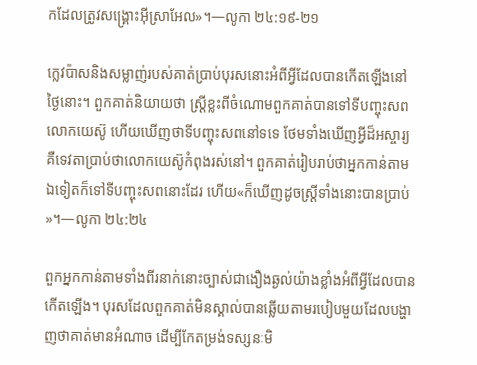កដែលត្រូវសង្គ្រោះអ៊ីស្រាអែល»។—លូកា ២៤:១៩-២១

ក្លេវប៉ាសនិងសម្លាញ់របស់គាត់ប្រាប់បុរសនោះអំពីអ្វីដែលបានកើតឡើងនៅថ្ងៃនោះ។ ពួកគាត់និយាយថា ស្ត្រីខ្លះពីចំណោមពួកគាត់បានទៅទីបញ្ចុះសពលោកយេស៊ូ ហើយឃើញថាទីបញ្ចុះសពនៅទទេ ថែមទាំងឃើញអ្វីដ៏អស្ចារ្យ គឺទេវតាប្រាប់ថាលោកយេស៊ូកំពុងរស់នៅ។ ពួកគាត់រៀបរាប់ថាអ្នកកាន់តាមឯទៀតក៏ទៅទីបញ្ចុះសពនោះដែរ ហើយ«ក៏ឃើញដូចស្ត្រីទាំងនោះបានប្រាប់»។—លូកា ២៤:២៤

ពួកអ្នកកាន់តាមទាំងពីរនាក់នោះច្បាស់ជាងឿងឆ្ងល់យ៉ាងខ្លាំងអំពីអ្វីដែលបានកើតឡើង។ បុរសដែលពួកគាត់មិនស្គាល់បានឆ្លើយតាមរបៀបមួយដែលបង្ហាញថាគាត់មានអំណាច ដើម្បីកែតម្រង់ទស្សនៈមិ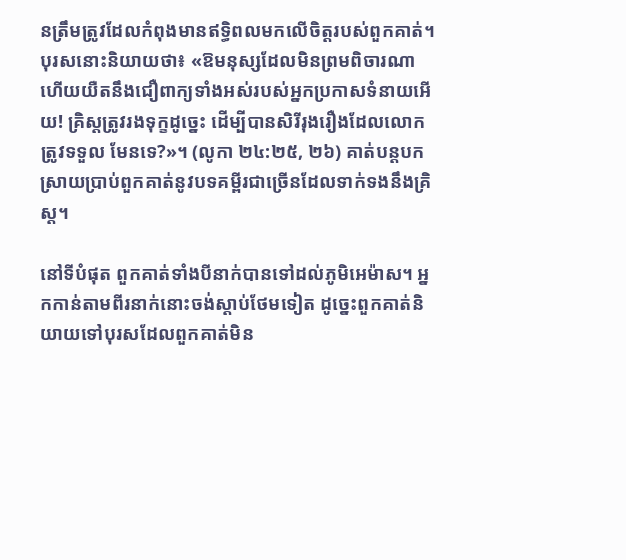នត្រឹមត្រូវដែលកំពុងមានឥទ្ធិពលមកលើចិត្តរបស់ពួកគាត់។ បុរសនោះនិយាយថា៖ «ឱមនុស្សដែលមិនព្រមពិចារណា ហើយយឺតនឹងជឿពាក្យទាំងអស់របស់អ្នកប្រកាសទំនាយអើយ! គ្រិស្តត្រូវរងទុក្ខដូច្នេះ ដើម្បីបានសិរីរុងរឿងដែលលោកត្រូវទទួល មែនទេ?»។ (លូកា ២៤:២៥, ២៦) គាត់បន្តបកស្រាយប្រាប់ពួកគាត់នូវបទគម្ពីរជាច្រើនដែលទាក់ទងនឹងគ្រិស្ត។

នៅទីបំផុត ពួកគាត់ទាំងបីនាក់បានទៅដល់ភូមិអេម៉ាស។ អ្នកកាន់តាមពីរនាក់នោះចង់ស្ដាប់ថែមទៀត ដូច្នេះពួកគាត់និយាយទៅបុរសដែលពួកគាត់មិន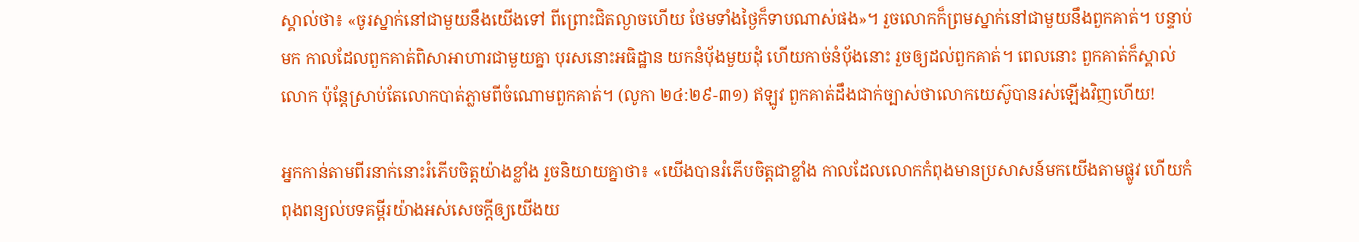ស្គាល់ថា៖ «ចូរស្នាក់នៅជាមួយនឹងយើងទៅ ពីព្រោះជិតល្ងាចហើយ ថែមទាំងថ្ងៃក៏ទាបណាស់ផង»។ រួចលោកក៏ព្រមស្នាក់នៅជាមួយនឹងពួកគាត់។ បន្ទាប់មក កាលដែលពួកគាត់ពិសាអាហារជាមួយគ្នា បុរសនោះអធិដ្ឋាន យកនំប៉័ងមួយដុំ ហើយកាច់នំប៉័ងនោះ រួចឲ្យដល់ពួកគាត់។ ពេលនោះ ពួកគាត់ក៏ស្គាល់លោក ប៉ុន្តែស្រាប់តែលោកបាត់ភ្លាមពីចំណោមពួកគាត់។ (លូកា ២៤:២៩-៣១) ឥឡូវ ពួកគាត់ដឹងជាក់ច្បាស់ថាលោកយេស៊ូបានរស់ឡើងវិញហើយ!

អ្នកកាន់តាមពីរនាក់នោះរំភើបចិត្តយ៉ាងខ្លាំង រួចនិយាយគ្នាថា៖ «យើងបានរំភើបចិត្តជាខ្លាំង កាលដែលលោកកំពុងមានប្រសាសន៍មកយើងតាមផ្លូវ ហើយកំពុងពន្យល់បទគម្ពីរយ៉ាងអស់សេចក្ដីឲ្យយើងយ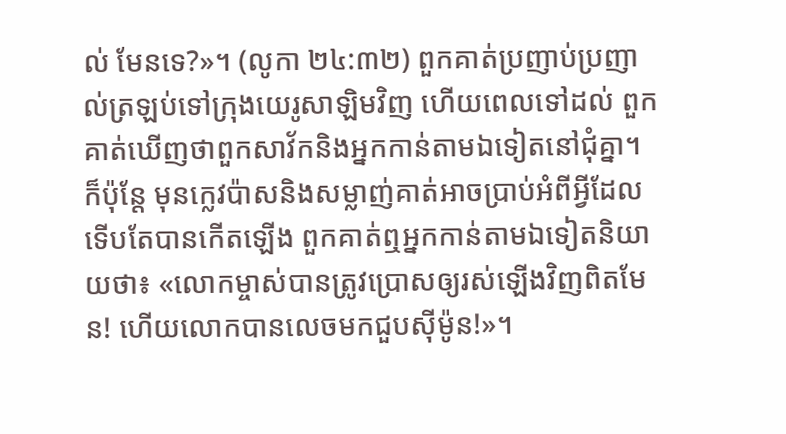ល់ មែនទេ?»។ (លូកា ២៤:៣២) ពួកគាត់ប្រញាប់ប្រញាល់ត្រឡប់ទៅក្រុងយេរូសាឡិមវិញ ហើយពេលទៅដល់ ពួកគាត់ឃើញថាពួកសាវ័កនិងអ្នកកាន់តាមឯទៀតនៅជុំគ្នា។ ក៏ប៉ុន្តែ មុនក្លេវប៉ាសនិងសម្លាញ់គាត់អាចប្រាប់អំពីអ្វីដែលទើបតែបានកើតឡើង ពួកគាត់ឮអ្នកកាន់តាមឯទៀតនិយាយថា៖ «លោកម្ចាស់បានត្រូវប្រោសឲ្យរស់ឡើងវិញពិតមែន! ហើយលោកបានលេចមកជួបស៊ីម៉ូន!»។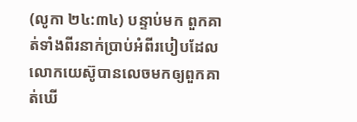(លូកា ២៤:៣៤) បន្ទាប់មក ពួកគាត់ទាំងពីរនាក់ប្រាប់អំពីរបៀបដែលលោកយេស៊ូបានលេចមកឲ្យពួកគាត់ឃើ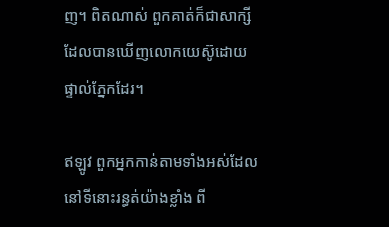ញ។ ពិតណាស់ ពួកគាត់ក៏ជាសាក្សីដែលបានឃើញលោកយេស៊ូដោយផ្ទាល់ភ្នែកដែរ។

ឥឡូវ ពួកអ្នកកាន់តាមទាំងអស់ដែលនៅទីនោះរន្ធត់យ៉ាងខ្លាំង ពី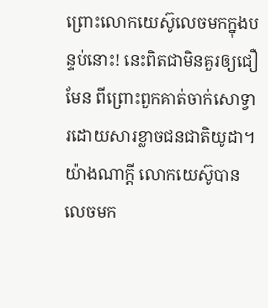ព្រោះលោកយេស៊ូលេចមកក្នុងបន្ទប់នោះ! នេះពិតជាមិនគួរឲ្យជឿមែន ពីព្រោះពួកគាត់ចាក់សោទ្វារដោយសារខ្លាចជនជាតិយូដា។ យ៉ាងណាក្ដី លោកយេស៊ូបានលេចមក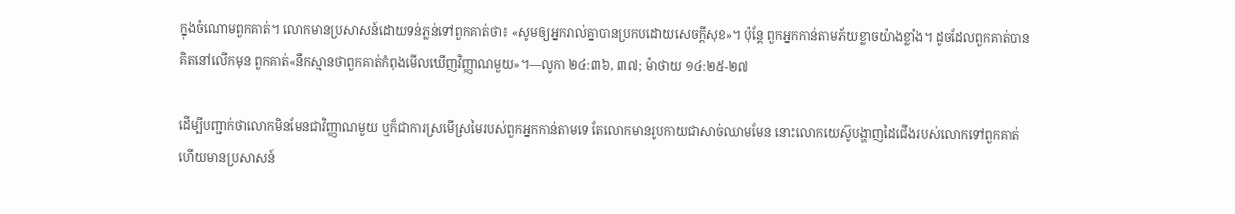ក្នុងចំណោមពួកគាត់។ លោកមានប្រសាសន៍ដោយទន់ភ្លន់ទៅពួកគាត់ថា៖ «សូមឲ្យអ្នករាល់គ្នាបានប្រកបដោយសេចក្ដីសុខ»។ ប៉ុន្តែ ពួកអ្នកកាន់តាមភ័យខ្លាចយ៉ាងខ្លាំង។ ដូចដែលពួកគាត់បានគិតនៅលើកមុន ពួកគាត់«នឹកស្មានថាពួកគាត់កំពុងមើលឃើញវិញ្ញាណមួយ»។—លូកា ២៤:៣៦, ៣៧; ម៉ាថាយ ១៤:២៥-២៧

ដើម្បីបញ្ជាក់ថាលោកមិនមែនជាវិញ្ញាណមួយ ឬក៏ជាការស្រមើស្រមៃរបស់ពួកអ្នកកាន់តាមទេ តែលោកមានរូបកាយជាសាច់ឈាមមែន នោះលោកយេស៊ូបង្ហាញដៃជើងរបស់លោកទៅពួកគាត់ ហើយមានប្រសាសន៍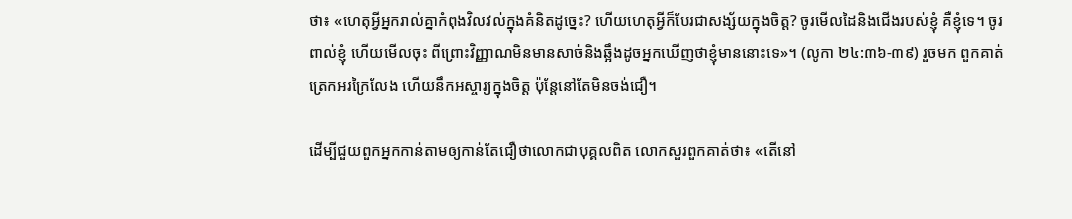ថា៖ «ហេតុអ្វីអ្នករាល់គ្នាកំពុងវិលវល់ក្នុងគំនិតដូច្នេះ? ហើយហេតុអ្វីក៏បែរជាសង្ស័យក្នុងចិត្ត? ចូរមើលដៃនិងជើងរបស់ខ្ញុំ គឺខ្ញុំទេ។ ចូរពាល់ខ្ញុំ ហើយមើលចុះ ពីព្រោះវិញ្ញាណមិនមានសាច់និងឆ្អឹងដូចអ្នកឃើញថាខ្ញុំមាននោះទេ»។ (លូកា ២៤:៣៦-៣៩) រួចមក ពួកគាត់ត្រេកអរក្រៃលែង ហើយនឹកអស្ចារ្យក្នុងចិត្ត ប៉ុន្តែនៅតែមិនចង់ជឿ។

ដើម្បីជួយពួកអ្នកកាន់តាមឲ្យកាន់តែជឿថាលោកជាបុគ្គលពិត លោកសួរពួកគាត់ថា៖ «តើនៅ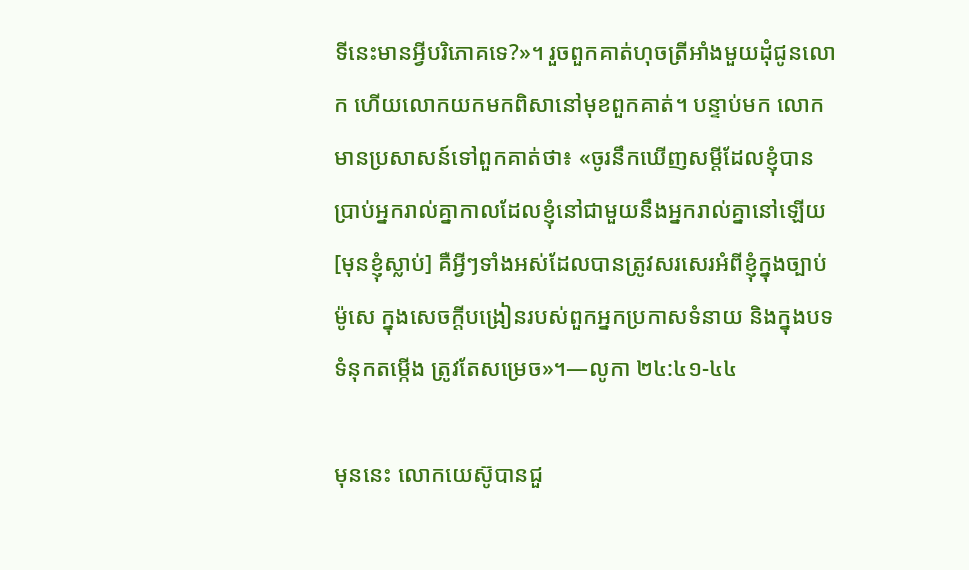ទីនេះមានអ្វីបរិភោគទេ?»។ រួចពួកគាត់ហុចត្រីអាំងមួយដុំជូនលោក ហើយលោកយកមកពិសានៅមុខពួកគាត់។ បន្ទាប់មក លោកមានប្រសាសន៍ទៅពួកគាត់ថា៖ «ចូរនឹកឃើញសម្ដីដែលខ្ញុំបានប្រាប់អ្នករាល់គ្នាកាលដែលខ្ញុំនៅជាមួយនឹងអ្នករាល់គ្នានៅឡើយ[មុនខ្ញុំស្លាប់] គឺអ្វីៗទាំងអស់ដែលបានត្រូវសរសេរអំពីខ្ញុំក្នុងច្បាប់ម៉ូសេ ក្នុងសេចក្ដីបង្រៀនរបស់ពួកអ្នកប្រកាសទំនាយ និងក្នុងបទទំនុកតម្កើង ត្រូវតែសម្រេច»។—លូកា ២៤:៤១-៤៤

មុននេះ លោកយេស៊ូបានជួ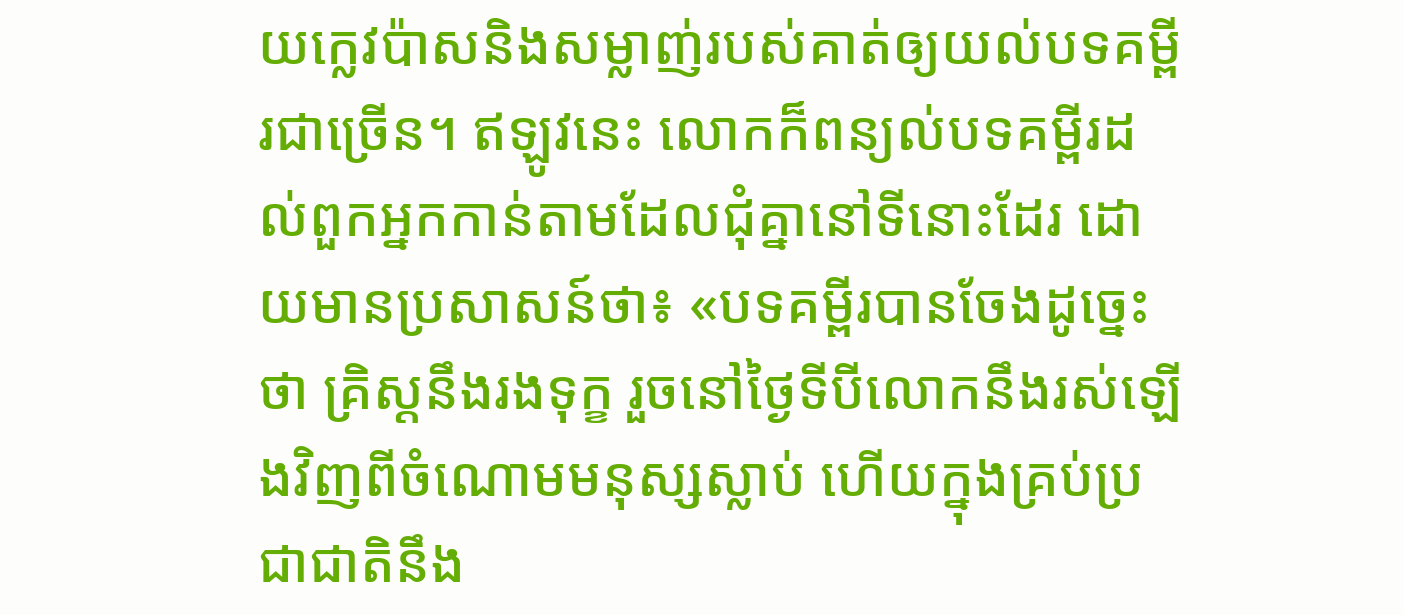យក្លេវប៉ាសនិងសម្លាញ់របស់គាត់ឲ្យយល់បទគម្ពីរជាច្រើន។ ឥឡូវនេះ លោកក៏ពន្យល់បទគម្ពីរដល់ពួកអ្នកកាន់តាមដែលជុំគ្នានៅទីនោះដែរ ដោយមានប្រសាសន៍ថា៖ «បទគម្ពីរបានចែងដូច្នេះថា គ្រិស្តនឹងរងទុក្ខ រួចនៅថ្ងៃទីបីលោកនឹងរស់ឡើងវិញពីចំណោមមនុស្សស្លាប់ ហើយក្នុងគ្រប់ប្រជាជាតិនឹង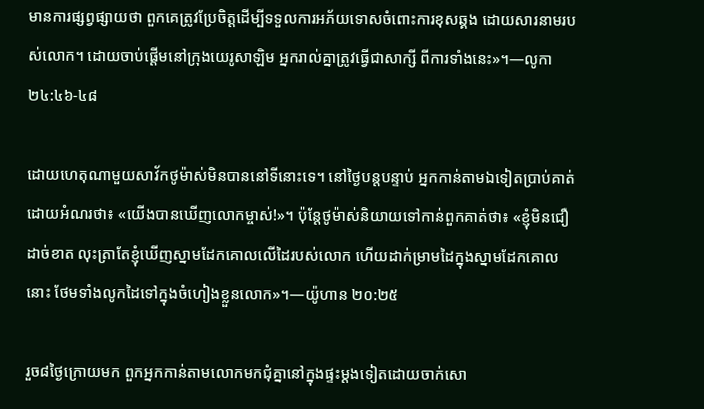មានការផ្សព្វផ្សាយថា ពួកគេត្រូវប្រែចិត្តដើម្បីទទួលការអភ័យទោសចំពោះការខុសឆ្គង ដោយសារនាមរបស់លោក។ ដោយចាប់ផ្ដើមនៅក្រុងយេរូសាឡិម អ្នករាល់គ្នាត្រូវធ្វើជាសាក្សី ពីការទាំងនេះ»។—លូកា ២៤:៤៦-៤៨

ដោយហេតុណាមួយសាវ័កថូម៉ាស់មិនបាននៅទីនោះទេ។ នៅថ្ងៃបន្តបន្ទាប់ អ្នកកាន់តាមឯទៀតប្រាប់គាត់ដោយអំណរថា៖ «យើងបានឃើញលោកម្ចាស់!»។ ប៉ុន្តែថូម៉ាស់និយាយទៅកាន់ពួកគាត់ថា៖ «ខ្ញុំមិនជឿដាច់ខាត លុះត្រាតែខ្ញុំឃើញស្នាមដែកគោលលើដៃរបស់លោក ហើយដាក់ម្រាមដៃក្នុងស្នាមដែកគោលនោះ ថែមទាំងលូកដៃទៅក្នុងចំហៀងខ្លួនលោក»។—យ៉ូហាន ២០:២៥

រួច៨ថ្ងៃក្រោយមក ពួកអ្នកកាន់តាមលោកមកជុំគ្នានៅក្នុងផ្ទះម្ដងទៀតដោយចាក់សោ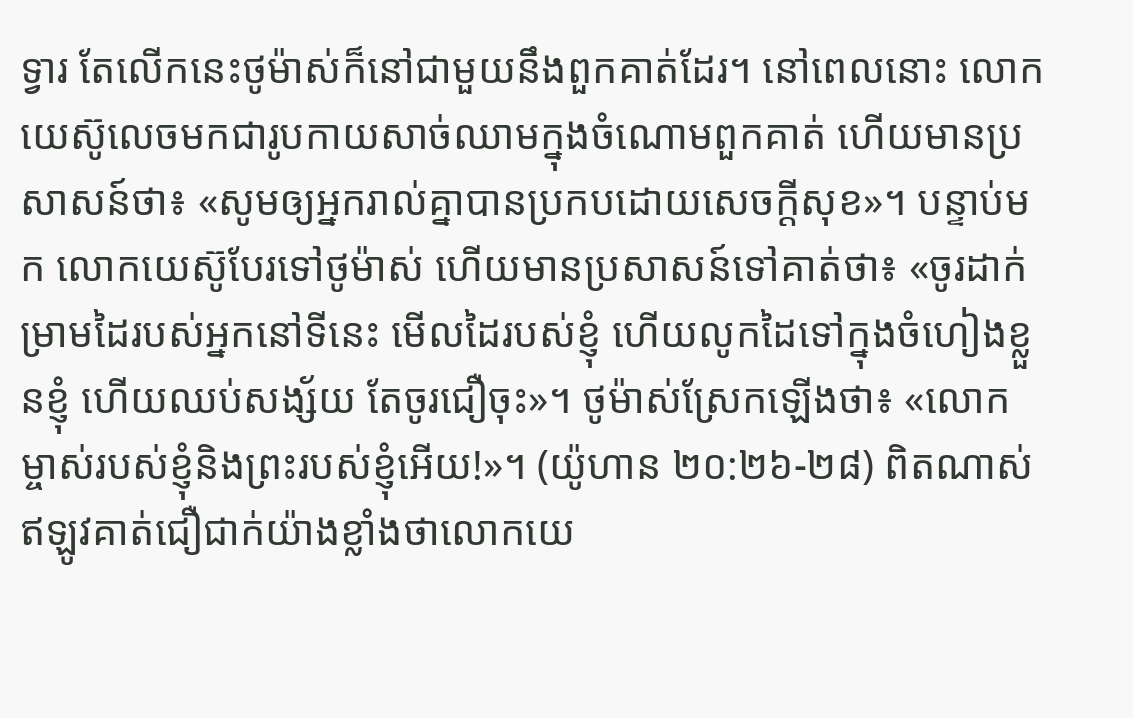ទ្វារ តែលើកនេះថូម៉ាស់ក៏នៅជាមួយនឹងពួកគាត់ដែរ។ នៅពេលនោះ លោកយេស៊ូលេចមកជារូបកាយសាច់ឈាមក្នុងចំណោមពួកគាត់ ហើយមានប្រសាសន៍ថា៖ «សូមឲ្យអ្នករាល់គ្នាបានប្រកបដោយសេចក្ដីសុខ»។ បន្ទាប់មក លោកយេស៊ូបែរទៅថូម៉ាស់ ហើយមានប្រសាសន៍ទៅគាត់ថា៖ «ចូរដាក់ម្រាមដៃរបស់អ្នកនៅទីនេះ មើលដៃរបស់ខ្ញុំ ហើយលូកដៃទៅក្នុងចំហៀងខ្លួនខ្ញុំ ហើយឈប់សង្ស័យ តែចូរជឿចុះ»។ ថូម៉ាស់ស្រែកឡើងថា៖ «លោកម្ចាស់របស់ខ្ញុំនិងព្រះរបស់ខ្ញុំអើយ!»។ (យ៉ូហាន ២០:២៦-២៨) ពិតណាស់ ឥឡូវគាត់ជឿជាក់យ៉ាងខ្លាំងថាលោកយេ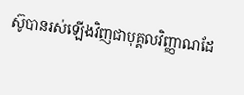ស៊ូបានរស់ឡើងវិញជាបុគ្គលវិញ្ញាណដែ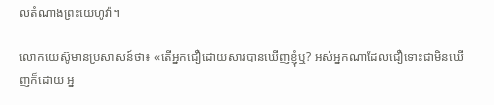លតំណាងព្រះយេហូវ៉ា។

លោកយេស៊ូមានប្រសាសន៍ថា៖ «តើអ្នកជឿដោយសារបានឃើញខ្ញុំឬ? អស់អ្នកណាដែលជឿទោះជាមិនឃើញក៏ដោយ អ្ន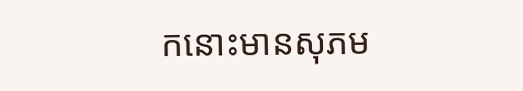កនោះមានសុភម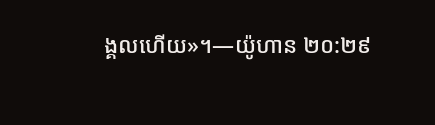ង្គលហើយ»។—យ៉ូហាន ២០:២៩